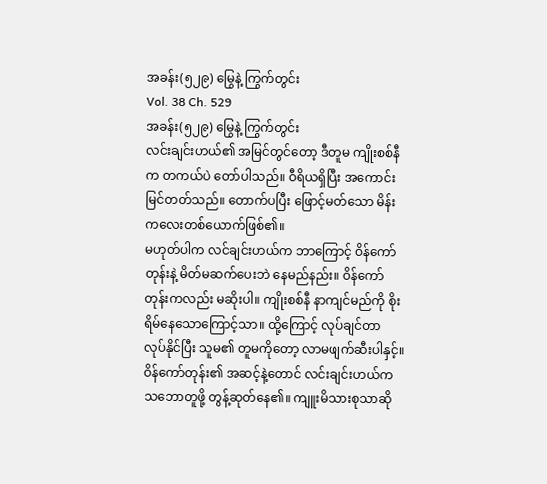အခန်း(၅၂၉) မြွေနဲ့ ကြွက်တွင်း
Vol. 38 Ch. 529
အခန်း(၅၂၉) မြွေနဲ့ ကြွက်တွင်း
လင်းချင်းဟယ်၏ အမြင်တွင်တော့ ဒီတူမ ကျိုးစစ်နီက တကယ်ပဲ တော်ပါသည်။ ဝီရိယရှိပြီး အကောင်းမြင်တတ်သည်။ တောက်ပပြီး ဖြောင့်မတ်သော မိန်းကလေးတစ်ယောက်ဖြစ်၏။
မဟုတ်ပါက လင်ချင်းဟယ်က ဘာကြောင့် ဝိန်ကော်တုန်းနဲ့ မိတ်မဆက်ပေးဘဲ နေမည်နည်း။ ဝိန်ကော်တုန်းကလည်း မဆိုးပါ။ ကျိုးစစ်နီ နာကျင်မည်ကို စိုးရိမ်နေသောကြောင့်သာ။ ထို့ကြောင့် လုပ်ချင်တာ လုပ်နိုင်ပြီး သူမ၏ တူမကိုတော့ လာမဖျက်ဆီးပါနှင့်။
ဝိန်ကော်တုန်း၏ အဆင့်နဲ့တောင် လင်းချင်းဟယ်က သဘောတူဖို့ တွန့်ဆုတ်နေ၏။ ကျူးမိသားစုသာဆို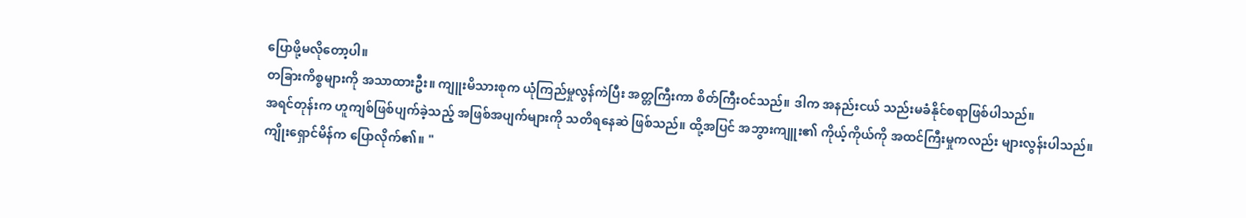ပြောဖို့မလိုတော့ပါ။
တခြားကိစ္စများကို အသာထားဦး။ ကျူးမိသားစုက ယုံကြည်မှုလွန်ကဲပြီး အတ္တကြီးကာ စိတ်ကြီးဝင်သည်။ ဒါက အနည်းငယ် သည်းမခံနိုင်စရာဖြစ်ပါသည်။
အရင်တုန်းက ဟူကျစ်ဖြစ်ပျက်ခဲ့သည့် အဖြစ်အပျက်များကို သတိရနေဆဲ ဖြစ်သည်။ ထို့အပြင် အဘွားကျူး၏ ကိုယ့်ကိုယ်ကို အထင်ကြီးမှုကလည်း များလွန်းပါသည်။
ကျိုးရှောင်မိန်က ပြောလိုက်၏။ "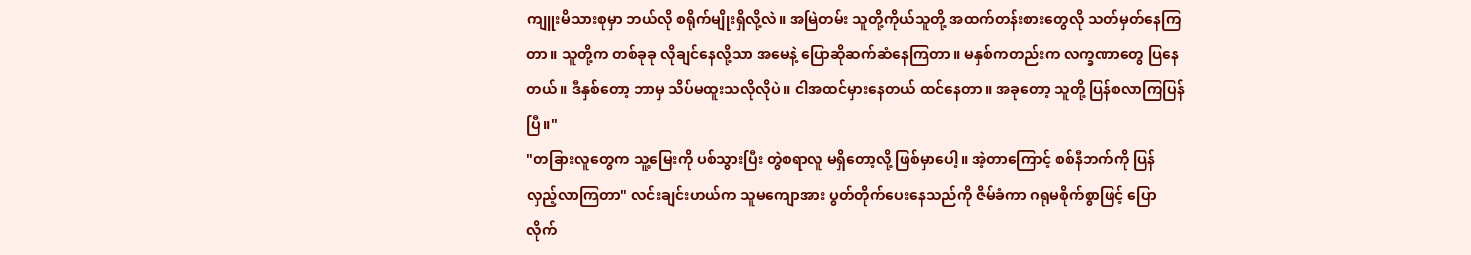ကျူးမိသားစုမှာ ဘယ်လို စရိုက်မျိုးရှိလို့လဲ။ အမြဲတမ်း သူတို့ကိုယ်သူတို့ အထက်တန်းစားတွေလို သတ်မှတ်နေကြတာ။ သူတို့က တစ်ခုခု လိုချင်နေလို့သာ အမေနဲ့ ပြောဆိုဆက်ဆံနေကြတာ။ မနှစ်ကတည်းက လက္ခဏာတွေ ပြနေတယ်။ ဒီနှစ်တော့ ဘာမှ သိပ်မထူးသလိုလိုပဲ။ ငါအထင်မှားနေတယ် ထင်နေတာ။ အခုတော့ သူတို့ ပြန်စလာကြပြန်ပြီ။"
"တခြားလူတွေက သူ့မြေးကို ပစ်သွားပြီး တွဲစရာလူ မရှိတော့လို့ ဖြစ်မှာပေါ့။ အဲ့တာကြောင့် စစ်နီဘက်ကို ပြန်လှည့်လာကြတာ" လင်းချင်းဟယ်က သူမကျောအား ပွတ်တိုက်ပေးနေသည်ကို ဇိမ်ခံကာ ဂရုမစိုက်စွာဖြင့် ပြောလိုက်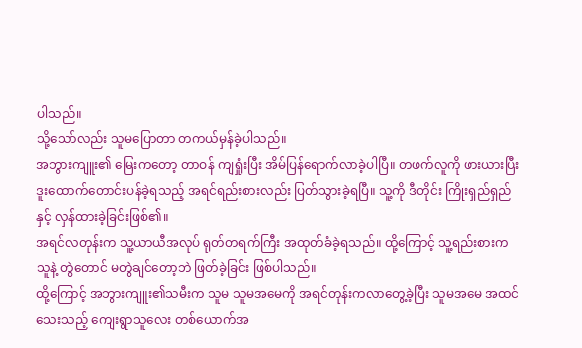ပါသည်။
သို့သော်လည်း သူမပြောတာ တကယ်မှန်ခဲ့ပါသည်။
အဘွားကျူး၏ မြေးကတော့ တာဝန် ကျရှုံးပြီး အိမ်ပြန်ရောက်လာခဲ့ပါပြီ။ တဖက်လူကို ဖားယားပြီး ဒူးထောက်တောင်းပန်ခဲ့ရသည့် အရင်ရည်းစားလည်း ပြတ်သွားခဲ့ရပြီ။ သူ့ကို ဒီတိုင်း ကြိုးရှည်ရှည်နှင့် လှန်ထားခဲ့ခြင်းဖြစ်၏။
အရင်လတုန်းက သူ့ယာယီအလုပ် ရုတ်တရက်ကြီး အထုတ်ခံခဲ့ရသည်။ ထို့ကြောင့် သူ့ရည်းစားက သူနဲ့ တွဲတောင် မတွဲချင်တော့ဘဲ ဖြတ်ခဲ့ခြင်း ဖြစ်ပါသည်။
ထို့ကြောင့် အဘွားကျူး၏သမီးက သူမ သူမအမေကို အရင်တုန်းကလာတွေ့ခဲ့ပြီး သူမအမေ အထင်သေးသည့် ကျေးရွာသူလေး တစ်ယောက်အ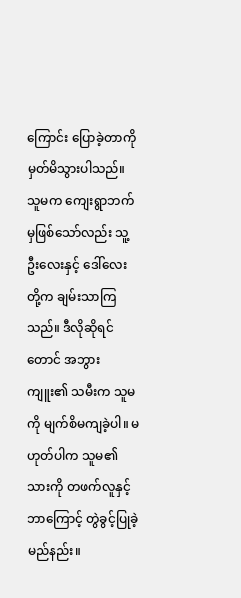ကြောင်း ပြောခဲ့တာကို မှတ်မိသွားပါသည်။
သူမက ကျေးရွာဘက်မှဖြစ်သော်လည်း သူ့ဦးလေးနှင့် ဒေါ်လေးတို့က ချမ်းသာကြသည်။ ဒီလိုဆိုရင်တောင် အဘွားကျူး၏ သမီးက သူမကို မျက်စိမကျခဲ့ပါ။ မဟုတ်ပါက သူမ၏ သားကို တဖက်လူနှင့် ဘာကြောင့် တွဲခွင့်ပြုခဲ့မည်နည်း။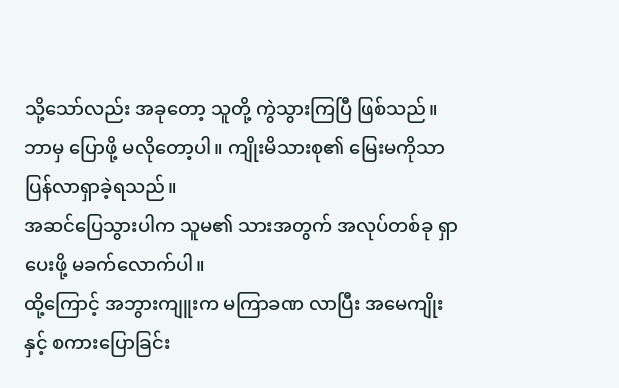သို့သော်လည်း အခုတော့ သူတို့ ကွဲသွားကြပြီ ဖြစ်သည်။ ဘာမှ ပြောဖို့ မလိုတော့ပါ။ ကျိုးမိသားစု၏ မြေးမကိုသာ ပြန်လာရှာခဲ့ရသည်။
အဆင်ပြေသွားပါက သူမ၏ သားအတွက် အလုပ်တစ်ခု ရှာပေးဖို့ မခက်လောက်ပါ။
ထို့ကြောင့် အဘွားကျူးက မကြာခဏ လာပြီး အမေကျိုးနှင့် စကားပြောခြင်း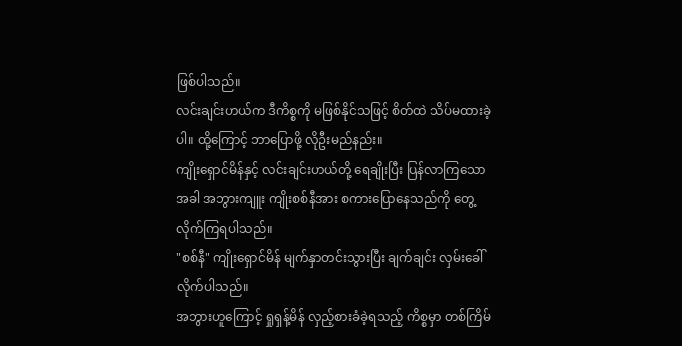ဖြစ်ပါသည်။
လင်းချင်းဟယ်က ဒီကိစ္စကို မဖြစ်နိုင်သဖြင့် စိတ်ထဲ သိပ်မထားခဲ့ပါ။ ထို့ကြောင့် ဘာပြောဖို့ လိုဦးမည်နည်း။
ကျိုးရှောင်မိန်နှင့် လင်းချင်းဟယ်တို့ ရေချိုးပြီး ပြန်လာကြသောအခါ အဘွားကျူး ကျိုးစစ်နီအား စကားပြောနေသည်ကို တွေ့လိုက်ကြရပါသည်။
"စစ်နီ" ကျိုးရှောင်မိန် မျက်နှာတင်းသွားပြီး ချက်ချင်း လှမ်းခေါ်လိုက်ပါသည်။
အဘွားဟူကြောင့် ရှုရှန့်မိန် လှည့်စားခံခဲ့ရသည့် ကိစ္စမှာ တစ်ကြိမ်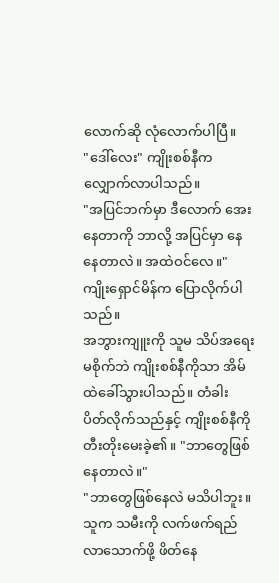လောက်ဆို လုံလောက်ပါပြီ။
"ဒေါ်လေး" ကျိုးစစ်နီက လျှောက်လာပါသည်။
"အပြင်ဘက်မှာ ဒီလောက် အေးနေတာကို ဘာလို့ အပြင်မှာ နေနေတာလဲ။ အထဲဝင်လေ။" ကျိုးရှောင်မိန်က ပြောလိုက်ပါသည်။
အဘွားကျူးကို သူမ သိပ်အရေးမစိုက်ဘဲ ကျိုးစစ်နီကိုသာ အိမ်ထဲခေါ်သွားပါသည်။ တံခါး ပိတ်လိုက်သည်နှင့် ကျိုးစစ်နီကို တီးတိုးမေးခဲ့၏။ "ဘာတွေဖြစ်နေတာလဲ။"
"ဘာတွေဖြစ်နေလဲ မသိပါဘူး။ သူက သမီးကို လက်ဖက်ရည် လာသောက်ဖို့ ဖိတ်နေ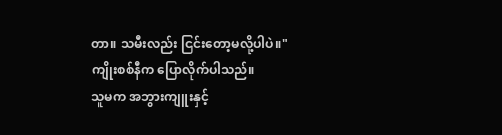တာ။ သမီးလည်း ငြင်းတော့မလို့ပါပဲ။" ကျိုးစစ်နီက ပြောလိုက်ပါသည်။
သူမက အဘွားကျူးနှင့်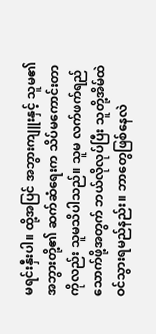မရင်းနှီးပါ။ ထို့အပြင် အဘွားကျူးနှင့် သူမ၏ အဘွားတို့၏ ဆက်ဆံရေးက သိပ်မကောင်းတာကိုလည်း သူမသိပါသည်။ သူမ လက်ဖက်ရည်သောက်ဖို့အတွက် ဘယ်လိုလုပ်ပြီး သူတို့အိမ်ထဲ ဝင်သွားရမည်နည်း။ ဘာတွေဖြစ်နေလဲ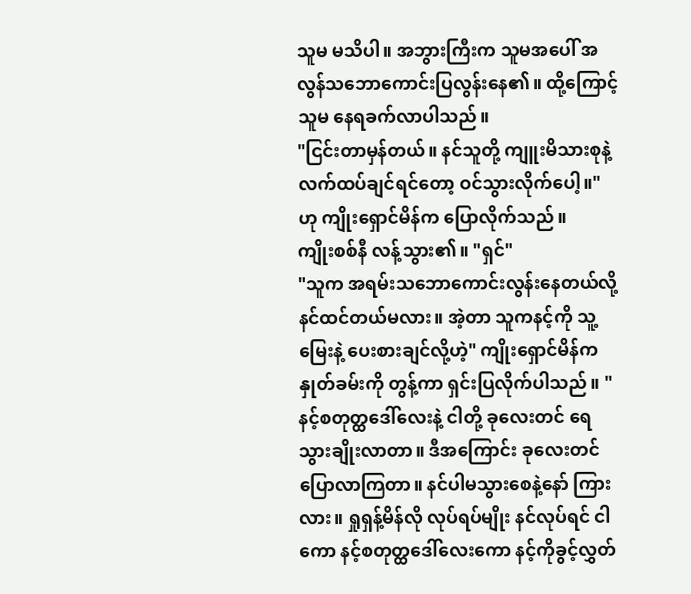သူမ မသိပါ။ အဘွားကြီးက သူမအပေါ် အလွန်သဘောကောင်းပြလွန်းနေ၏။ ထို့ကြောင့် သူမ နေရခက်လာပါသည်။
"ငြင်းတာမှန်တယ်။ နင်သူတို့ ကျူးမိသားစုနဲ့ လက်ထပ်ချင်ရင်တော့ ဝင်သွားလိုက်ပေါ့။" ဟု ကျိုးရှောင်မိန်က ပြောလိုက်သည်။
ကျိုးစစ်နီ လန့်သွား၏။ "ရှင်"
"သူက အရမ်းသဘောကောင်းလွန်းနေတယ်လို့ နင်ထင်တယ်မလား။ အဲ့တာ သူကနင့်ကို သူ့မြေးနဲ့ ပေးစားချင်လို့ဟဲ့" ကျိုးရှောင်မိန်က နှုတ်ခမ်းကို တွန့်ကာ ရှင်းပြလိုက်ပါသည်။ "နင့်စတုတ္ထဒေါ်လေးနဲ့ ငါတို့ ခုလေးတင် ရေသွားချိုးလာတာ။ ဒီအကြောင်း ခုလေးတင် ပြောလာကြတာ။ နင်ပါမသွားစေနဲ့နော် ကြားလား။ ရှုရှန့်မိန်လို လုပ်ရပ်မျိုး နင်လုပ်ရင် ငါကော နင့်စတုတ္ထဒေါ်လေးကော နင့်ကိုခွင့်လွှတ်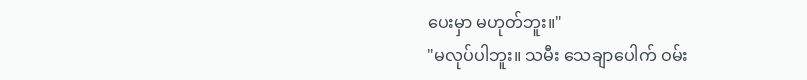ပေးမှာ မဟုတ်ဘူး။"
"မလုပ်ပါဘူး။ သမီး သေချာပေါက် ဝမ်း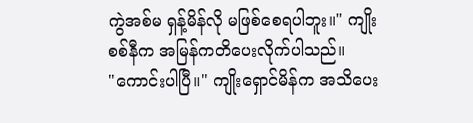ကွဲအစ်မ ရှန့်မိန်လို မဖြစ်စေရပါဘူး။" ကျိုးစစ်နီက အမြန်ကတိပေးလိုက်ပါသည်။
"ကောင်းပါပြီ။" ကျိုးရှောင်မိန်က အသိပေး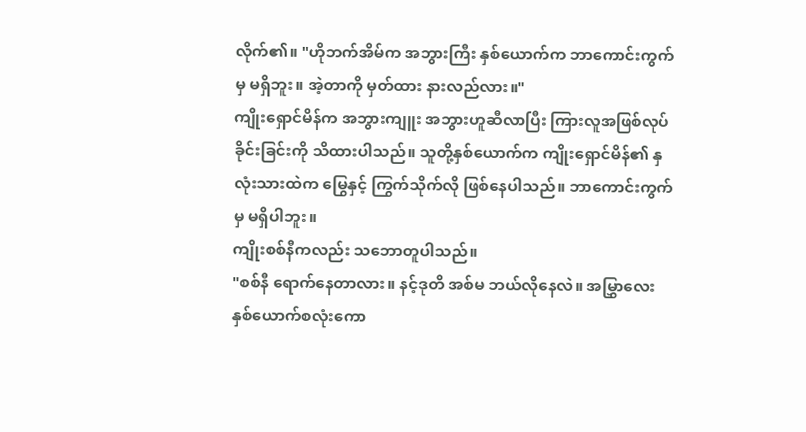လိုက်၏။ "ဟိုဘက်အိမ်က အဘွားကြီး နှစ်ယောက်က ဘာကောင်းကွက်မှ မရှိဘူး။ အဲ့တာကို မှတ်ထား နားလည်လား။"
ကျိုးရှောင်မိန်က အဘွားကျူး အဘွားဟူဆီလာပြီး ကြားလူအဖြစ်လုပ်ခိုင်းခြင်းကို သိထားပါသည်။ သူတို့နှစ်ယောက်က ကျိုးရှောင်မိန်၏ နှလုံးသားထဲက မြွေနှင့် ကြွက်သိုက်လို ဖြစ်နေပါသည်။ ဘာကောင်းကွက်မှ မရှိပါဘူး။
ကျိုးစစ်နီကလည်း သဘောတူပါသည်။
"စစ်နီ ရောက်နေတာလား။ နင့်ဒုတိ အစ်မ ဘယ်လိုနေလဲ။ အမြွှာလေးနှစ်ယောက်စလုံးကော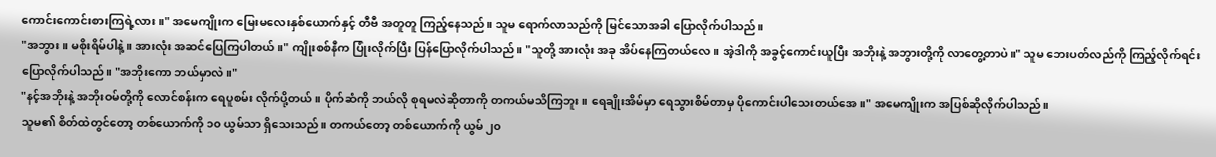ကောင်းကောင်းစားကြရဲ့လား။" အမေကျိုးက မြေးမလေးနှစ်ယောက်နှင့် တီဗီ အတူတူ ကြည့်နေသည်။ သူမ ရောက်လာသည်ကို မြင်သောအခါ ပြောလိုက်ပါသည်။
"အဘွား။ မစိုးရိမ်ပါနဲ့။ အားလုံး အဆင်ပြေကြပါတယ်။" ကျိုးစစ်နီက ပြုံးလိုက်ပြီး ပြန်ပြောလိုက်ပါသည်။ "သူတို့ အားလုံး အခု အိပ်နေကြတယ်လေ။ အဲ့ဒါကို အခွင့်ကောင်းယူပြီး အဘိုးနဲ့ အဘွားတို့ကို လာတွေ့တာပဲ။" သူမ ဘေးပတ်လည်ကို ကြည့်လိုက်ရင်း ပြောလိုက်ပါသည်။ "အဘိုးကော ဘယ်မှာလဲ။"
"နင့်အဘိုးနဲ့ အဘိုးဝမ်တို့ကို လောင်စန်းက ရေပူစမ်း လိုက်ပို့တယ်။ ပိုက်ဆံကို ဘယ်လို စုရမလဲဆိုတာကို တကယ်မသိကြဘူး။ ရေချိုးအိမ်မှာ ရေသွားစိမ်တာမှ ပိုကောင်းပါသေးတယ်အေ။" အမေကျိုးက အပြစ်ဆိုလိုက်ပါသည်။
သူမ၏ စိတ်ထဲတွင်တော့ တစ်ယောက်ကို ၁၀ ယွမ်သာ ရှိသေးသည်။ တကယ်တော့ တစ်ယောက်ကို ယွမ် ၂၀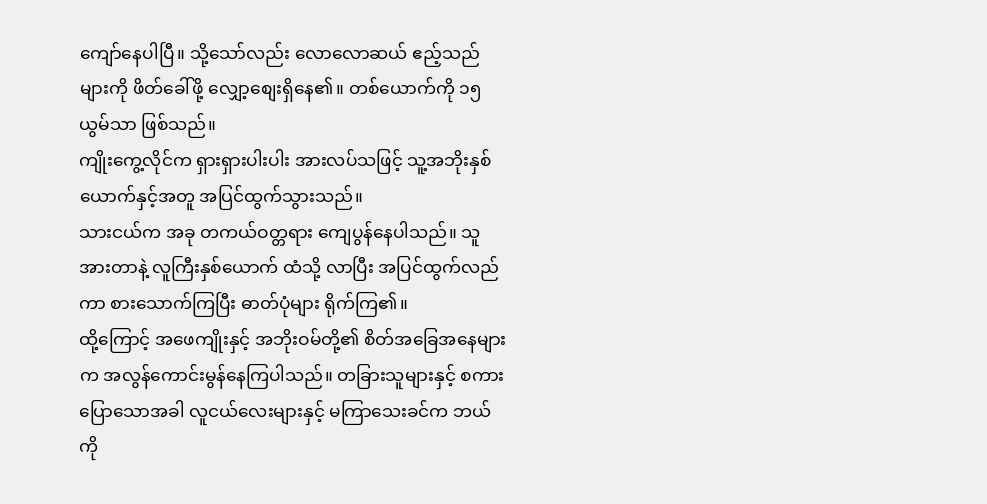ကျော်နေပါပြီ။ သို့သော်လည်း လောလောဆယ် ဧည့်သည်များကို ဖိတ်ခေါ်ဖို့ လျှော့စျေးရှိနေ၏။ တစ်ယောက်ကို ၁၅ ယွမ်သာ ဖြစ်သည်။
ကျိုးကွေ့လိုင်က ရှားရှားပါးပါး အားလပ်သဖြင့် သူ့အဘိုးနှစ်ယောက်နှင့်အတူ အပြင်ထွက်သွားသည်။
သားငယ်က အခု တကယ်ဝတ္တရား ကျေပွန်နေပါသည်။ သူအားတာနဲ့ လူကြီးနှစ်ယောက် ထံသို့ လာပြီး အပြင်ထွက်လည်ကာ စားသောက်ကြပြီး ဓာတ်ပုံများ ရိုက်ကြ၏။
ထို့ကြောင့် အဖေကျိုးနှင့် အဘိုးဝမ်တို့၏ စိတ်အခြေအနေများက အလွန်ကောင်းမွန်နေကြပါသည်။ တခြားသူများနှင့် စကားပြောသောအခါ လူငယ်လေးများနှင့် မကြာသေးခင်က ဘယ်ကို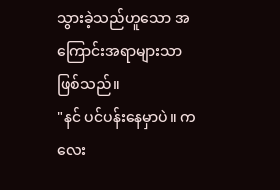သွားခဲ့သည်ဟူသော အကြောင်းအရာများသာ ဖြစ်သည်။
"နင် ပင်ပန်းနေမှာပဲ။ ကလေး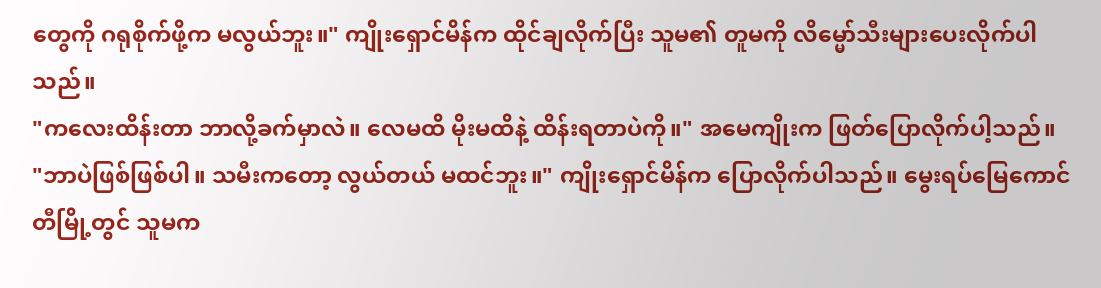တွေကို ဂရုစိုက်ဖို့က မလွယ်ဘူး။" ကျိုးရှောင်မိန်က ထိုင်ချလိုက်ပြီး သူမ၏ တူမကို လိမ္မော်သီးများပေးလိုက်ပါသည်။
"ကလေးထိန်းတာ ဘာလို့ခက်မှာလဲ။ လေမထိ မိုးမထိနဲ့ ထိန်းရတာပဲကို။" အမေကျိုးက ဖြတ်ပြောလိုက်ပါ့သည်။
"ဘာပဲဖြစ်ဖြစ်ပါ။ သမီးကတော့ လွယ်တယ် မထင်ဘူး။" ကျိုးရှောင်မိန်က ပြောလိုက်ပါသည်။ မွေးရပ်မြေကောင်တီမြို့တွင် သူမက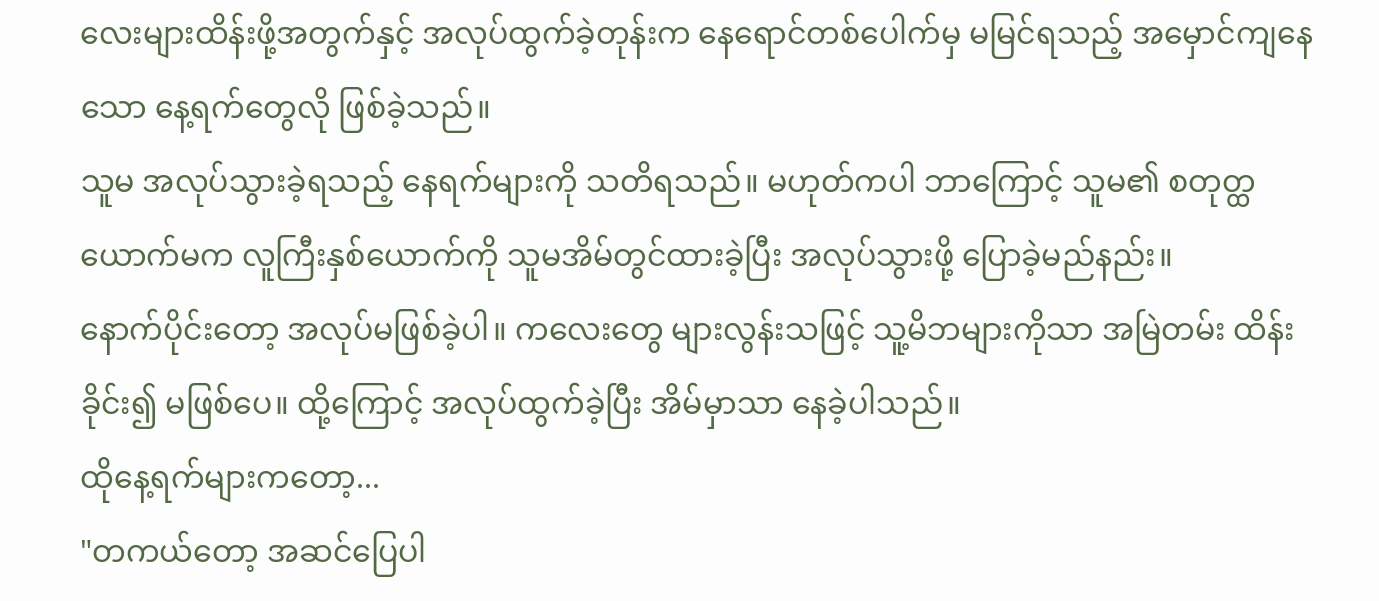လေးများထိန်းဖို့အတွက်နှင့် အလုပ်ထွက်ခဲ့တုန်းက နေရောင်တစ်ပေါက်မှ မမြင်ရသည့် အမှောင်ကျနေသော နေ့ရက်တွေလို ဖြစ်ခဲ့သည်။
သူမ အလုပ်သွားခဲ့ရသည့် နေရက်များကို သတိရသည်။ မဟုတ်ကပါ ဘာကြောင့် သူမ၏ စတုတ္ထယောက်မက လူကြီးနှစ်ယောက်ကို သူမအိမ်တွင်ထားခဲ့ပြီး အလုပ်သွားဖို့ ပြောခဲ့မည်နည်း။
နောက်ပိုင်းတော့ အလုပ်မဖြစ်ခဲ့ပါ။ ကလေးတွေ များလွန်းသဖြင့် သူ့မိဘများကိုသာ အမြဲတမ်း ထိန်းခိုင်း၍ မဖြစ်ပေ။ ထို့ကြောင့် အလုပ်ထွက်ခဲ့ပြီး အိမ်မှာသာ နေခဲ့ပါသည်။
ထိုနေ့ရက်များကတော့...
"တကယ်တော့ အဆင်ပြေပါ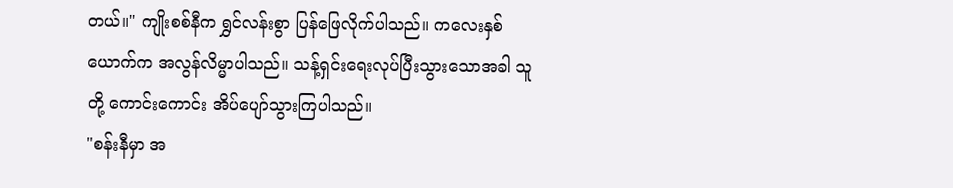တယ်။" ကျိုးစစ်နီက ရွှင်လန်းစွာ ပြန်ဖြေလိုက်ပါသည်။ ကလေးနှစ်ယောက်က အလွန်လိမ္မာပါသည်။ သန့်ရှင်းရေးလုပ်ပြီးသွားသောအခါ သူတို့ ကောင်းကောင်း အိပ်ပျော်သွားကြပါသည်။
"စန်းနီမှာ အ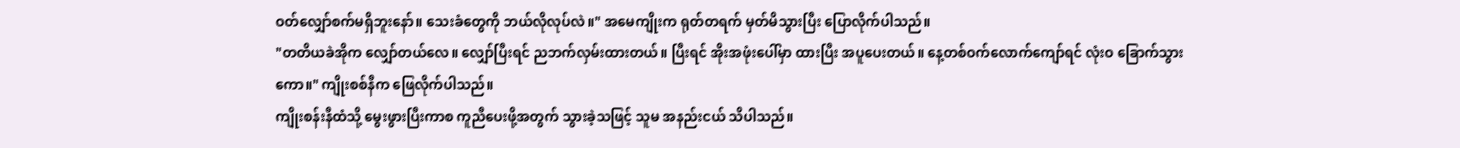ဝတ်လျှော်စက်မရှိဘူးနော်။ သေးခံတွေကို ဘယ်လိုလုပ်လဲ။" အမေကျိုးက ရုတ်တရက် မှတ်မိသွားပြီး ပြောလိုက်ပါသည်။
"တတိယခဲအိုက လျှော်တယ်လေ။ လျှော်ပြီးရင် ညဘက်လှမ်းထားတယ်။ ပြီးရင် အိုးအဖုံးပေါ်မှာ ထားပြီး အပူပေးတယ်။ နေ့တစ်ဝက်လောက်ကျော်ရင် လုံးဝ ခြောက်သွားကော။" ကျိုးစစ်နီက ဖြေလိုက်ပါသည်။
ကျိုးစန်းနီထံသို့ မွေးဖွားပြီးကာစ ကူညီပေးဖို့အတွက် သွားခဲ့သဖြင့် သူမ အနည်းငယ် သိပါသည်။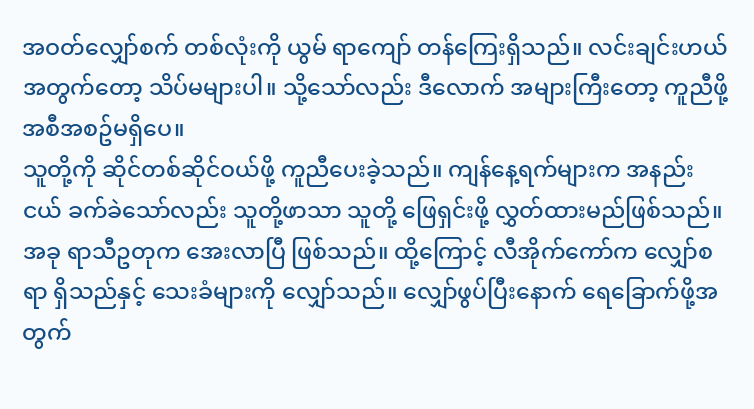အဝတ်လျှော်စက် တစ်လုံးကို ယွမ် ရာကျော် တန်ကြေးရှိသည်။ လင်းချင်းဟယ်အတွက်တော့ သိပ်မများပါ။ သို့သော်လည်း ဒီလောက် အများကြီးတော့ ကူညီဖို့ အစီအစဥ်မရှိပေ။
သူတို့ကို ဆိုင်တစ်ဆိုင်ဝယ်ဖို့ ကူညီပေးခဲ့သည်။ ကျန်နေ့ရက်များက အနည်းငယ် ခက်ခဲသော်လည်း သူတို့ဖာသာ သူတို့ ဖြေရှင်းဖို့ လွှတ်ထားမည်ဖြစ်သည်။
အခု ရာသီဥတုက အေးလာပြီ ဖြစ်သည်။ ထို့ကြောင့် လီအိုက်ကော်က လျှော်စရာ ရှိသည်နှင့် သေးခံများကို လျှော်သည်။ လျှော်ဖွပ်ပြီးနောက် ရေခြောက်ဖို့အတွက်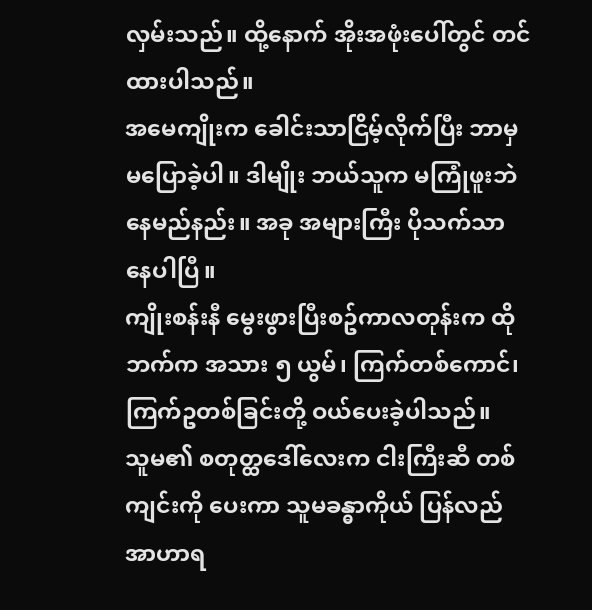လှမ်းသည်။ ထို့နောက် အိုးအဖုံးပေါ်တွင် တင်ထားပါသည်။
အမေကျိုးက ခေါင်းသာငြိမ့်လိုက်ပြီး ဘာမှ မပြောခဲ့ပါ။ ဒါမျိုး ဘယ်သူက မကြုံဖူးဘဲ နေမည်နည်း။ အခု အများကြီး ပိုသက်သာနေပါပြီ။
ကျိုးစန်းနီ မွေးဖွားပြီးစဥ်ကာလတုန်းက ထိုဘက်က အသား ၅ ယွမ်၊ ကြက်တစ်ကောင်၊ ကြက်ဥတစ်ခြင်းတို့ ဝယ်ပေးခဲ့ပါသည်။
သူမ၏ စတုတ္ထဒေါ်လေးက ငါးကြီးဆီ တစ်ကျင်းကို ပေးကာ သူမခန္ဓာကိုယ် ပြန်လည် အာဟာရ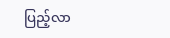ပြည့်လာ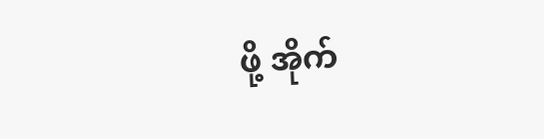ဖို့ အိုက်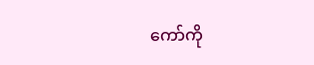ကော်ကို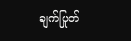ချက်ပြုတ်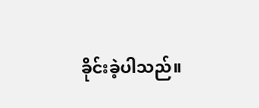ခိုင်းခဲ့ပါသည်။